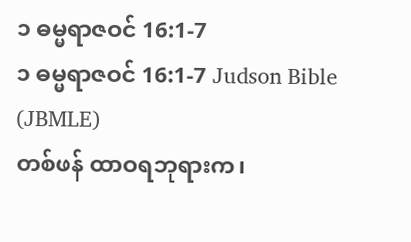၁ ဓမ္မရာဇဝင် 16:1-7
၁ ဓမ္မရာဇဝင် 16:1-7 Judson Bible (JBMLE)
တစ်ဖန် ထာဝရဘုရားက၊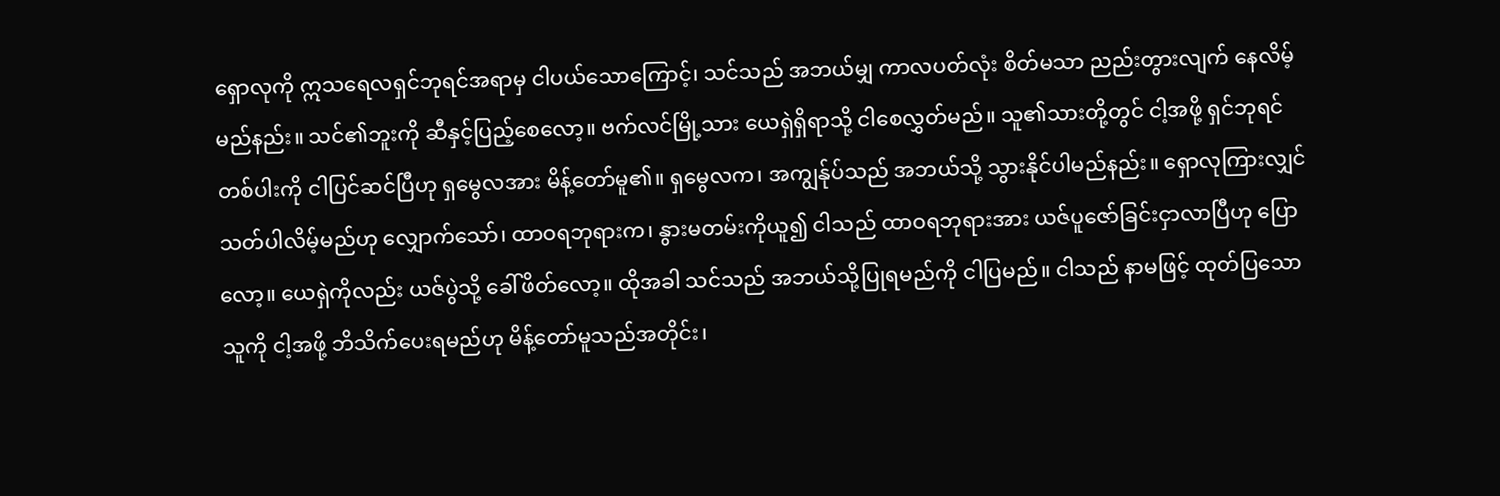ရှောလုကို ဣသရေလရှင်ဘုရင်အရာမှ ငါပယ်သောကြောင့်၊ သင်သည် အဘယ်မျှ ကာလပတ်လုံး စိတ်မသာ ညည်းတွားလျက် နေလိမ့်မည်နည်း။ သင်၏ဘူးကို ဆီနှင့်ပြည့်စေလော့။ ဗက်လင်မြို့သား ယေရှဲရှိရာသို့ ငါစေလွှတ်မည်။ သူ၏သားတို့တွင် ငါ့အဖို့ ရှင်ဘုရင်တစ်ပါးကို ငါပြင်ဆင်ပြီဟု ရှမွေလအား မိန့်တော်မူ၏။ ရှမွေလက၊ အကျွန်ုပ်သည် အဘယ်သို့ သွားနိုင်ပါမည်နည်း။ ရှောလုကြားလျှင် သတ်ပါလိမ့်မည်ဟု လျှောက်သော်၊ ထာဝရဘုရားက၊ နွားမတမ်းကိုယူ၍ ငါသည် ထာဝရဘုရားအား ယဇ်ပူဇော်ခြင်းငှာလာပြီဟု ပြောလော့။ ယေရှဲကိုလည်း ယဇ်ပွဲသို့ ခေါ်ဖိတ်လော့။ ထိုအခါ သင်သည် အဘယ်သို့ပြုရမည်ကို ငါပြမည်။ ငါသည် နာမဖြင့် ထုတ်ပြသောသူကို ငါ့အဖို့ ဘိသိက်ပေးရမည်ဟု မိန့်တော်မူသည်အတိုင်း၊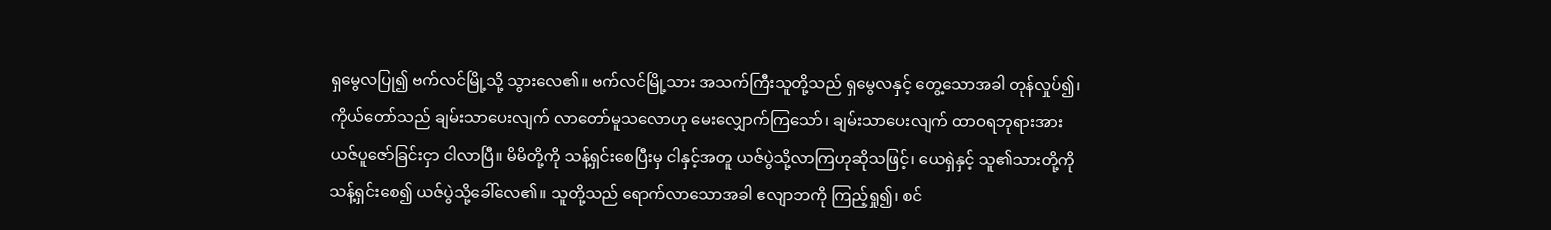ရှမွေလပြု၍ ဗက်လင်မြို့သို့ သွားလေ၏။ ဗက်လင်မြို့သား အသက်ကြီးသူတို့သည် ရှမွေလနှင့် တွေ့သောအခါ တုန်လှုပ်၍၊ ကိုယ်တော်သည် ချမ်းသာပေးလျက် လာတော်မူသလောဟု မေးလျှောက်ကြသော်၊ ချမ်းသာပေးလျက် ထာဝရဘုရားအား ယဇ်ပူဇော်ခြင်းငှာ ငါလာပြီ။ မိမိတို့ကို သန့်ရှင်းစေပြီးမှ ငါနှင့်အတူ ယဇ်ပွဲသို့လာကြဟုဆိုသဖြင့်၊ ယေရှဲနှင့် သူ၏သားတို့ကို သန့်ရှင်းစေ၍ ယဇ်ပွဲသို့ခေါ်လေ၏။ သူတို့သည် ရောက်လာသောအခါ ဧလျာဘကို ကြည့်ရှု၍၊ စင်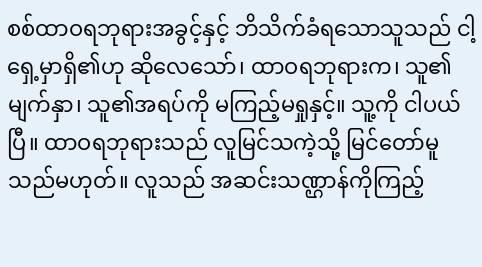စစ်ထာဝရဘုရားအခွင့်နှင့် ဘိသိက်ခံရသောသူသည် ငါ့ရှေ့မှာရှိ၏ဟု ဆိုလေသော်၊ ထာဝရဘုရားက၊ သူ၏မျက်နှာ၊ သူ၏အရပ်ကို မကြည့်မရှုနှင့်။ သူ့ကို ငါပယ်ပြီ။ ထာဝရဘုရားသည် လူမြင်သကဲ့သို့ မြင်တော်မူသည်မဟုတ်။ လူသည် အဆင်းသဏ္ဌာန်ကိုကြည့်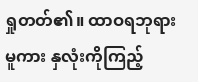ရှုတတ်၏။ ထာဝရဘုရားမူကား နှလုံးကိုကြည့်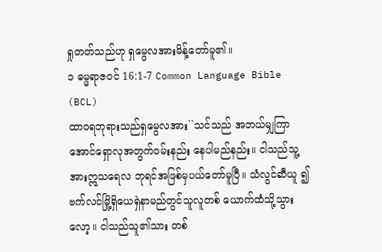ရှုတတ်သည်ဟု ရှမွေလအားမိန့်တော်မူ၏။
၁ ဓမ္မရာဇဝင် 16:1-7 Common Language Bible (BCL)
ထာဝရဘုရားသည်ရှမွေလအား``သင်သည် အဘယ်မျှကြာအောင်ရှောလုအတွက်ဝမ်းနည်း နေပါမည်နည်း။ ငါသည်သူ့အားဣသရေလ ဘုရင်အဖြစ်မှပယ်တော်မူပြီ။ သံလွင်ဆီယူ ၍ဗက်လင်မြို့ရှိယေရှဲနာမည်တွင်သူလူတစ် ယောက်ထံသို့သွားလော့။ ငါသည်သူ၏သား တစ်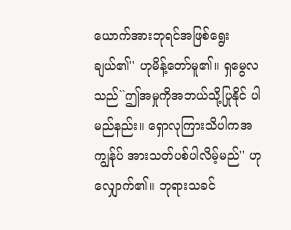ယောက်အားဘုရင်အဖြစ်ရွေးချယ်၏'' ဟုမိန့်တော်မူ၏။ ရှမွေလသည်``ဤအမှုကိုအဘယ်သို့ပြုနိုင် ပါမည်နည်း။ ရှောလုကြားသိပါကအကျွန်ုပ် အားသတ်ပစ်ပါလိမ့်မည်'' ဟုလျှောက်၏။ ဘုရားသခင်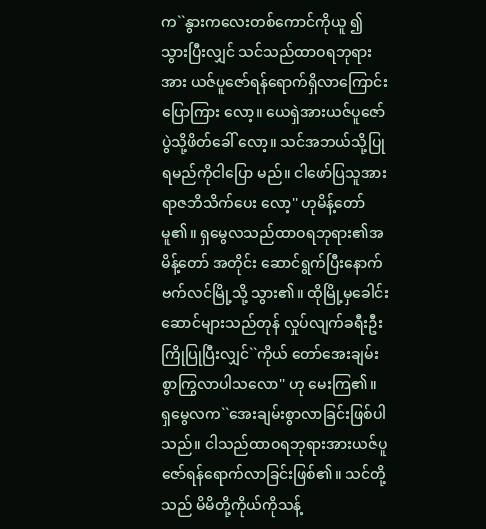က``နွားကလေးတစ်ကောင်ကိုယူ ၍သွားပြီးလျှင် သင်သည်ထာဝရဘုရားအား ယဇ်ပူဇော်ရန်ရောက်ရှိလာကြောင်းပြောကြား လော့။ ယေရှဲအားယဇ်ပူဇော်ပွဲသို့ဖိတ်ခေါ် လော့။ သင်အဘယ်သို့ပြုရမည်ကိုငါပြော မည်။ ငါဖော်ပြသူအားရာဇဘိသိက်ပေး လော့'' ဟုမိန့်တော်မူ၏။ ရှမွေလသည်ထာဝရဘုရား၏အမိန့်တော် အတိုင်း ဆောင်ရွက်ပြီးနောက်ဗက်လင်မြို့သို့ သွား၏။ ထိုမြို့မှခေါင်းဆောင်များသည်တုန် လှုပ်လျက်ခရီးဦးကြိုပြုပြီးလျှင်``ကိုယ် တော်အေးချမ်းစွာကြွလာပါသလော'' ဟု မေးကြ၏။ ရှမွေလက``အေးချမ်းစွာလာခြင်းဖြစ်ပါ သည်။ ငါသည်ထာဝရဘုရားအားယဇ်ပူ ဇော်ရန်ရောက်လာခြင်းဖြစ်၏။ သင်တို့သည် မိမိတို့ကိုယ်ကိုသန့်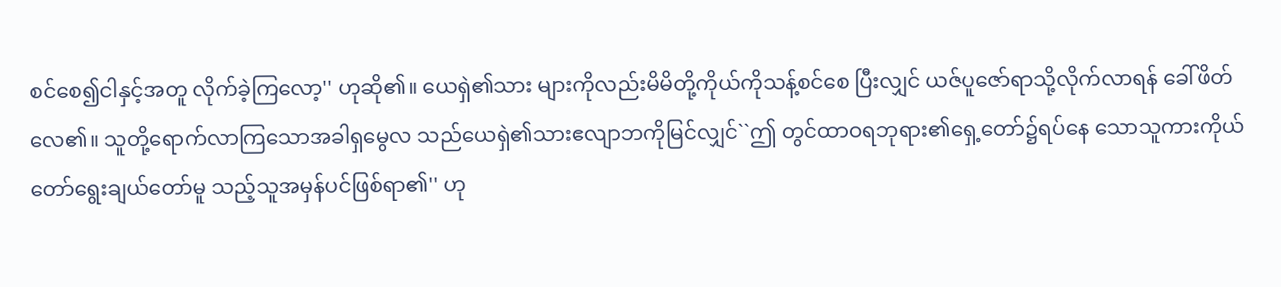စင်စေ၍ငါနှင့်အတူ လိုက်ခဲ့ကြလော့'' ဟုဆို၏။ ယေရှဲ၏သား များကိုလည်းမိမိတို့ကိုယ်ကိုသန့်စင်စေ ပြီးလျှင် ယဇ်ပူဇော်ရာသို့လိုက်လာရန် ခေါ်ဖိတ်လေ၏။ သူတို့ရောက်လာကြသောအခါရှမွေလ သည်ယေရှဲ၏သားဧလျာဘကိုမြင်လျှင်``ဤ တွင်ထာဝရဘုရား၏ရှေ့တော်၌ရပ်နေ သောသူကားကိုယ်တော်ရွေးချယ်တော်မူ သည့်သူအမှန်ပင်ဖြစ်ရာ၏'' ဟု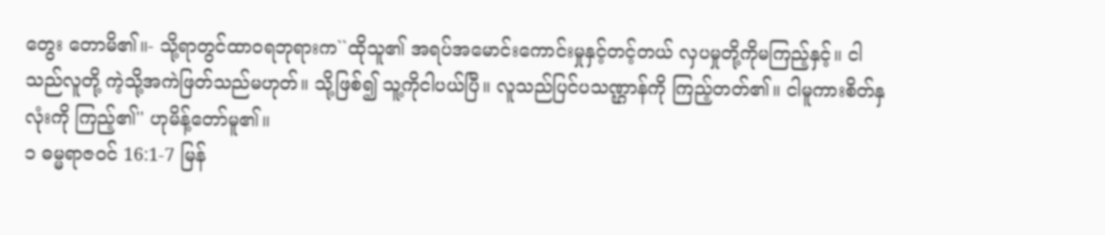တွေး တောမိ၏။- သို့ရာတွင်ထာဝရဘုရားက``ထိုသူ၏ အရပ်အမောင်းကောင်းမှုနှင့်တင့်တယ် လှပမှုတို့ကိုမကြည့်နှင့်။ ငါသည်လူတို့ ကဲ့သို့အကဲဖြတ်သည်မဟုတ်။ သို့ဖြစ်၍ သူ့ကိုငါပယ်ပြီ။ လူသည်ပြင်ပသဏ္ဌာန်ကို ကြည့်တတ်၏။ ငါမူကားစိတ်နှလုံးကို ကြည့်၏'' ဟုမိန့်တော်မူ၏။
၁ ဓမ္မရာဇဝင် 16:1-7 မြန်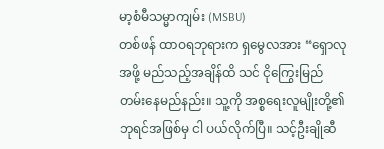မာ့စံမီသမ္မာကျမ်း (MSBU)
တစ်ဖန် ထာဝရဘုရားက ရှမွေလအား “ရှောလုအဖို့ မည်သည့်အချိန်ထိ သင် ငိုကြွေးမြည်တမ်းနေမည်နည်း။ သူ့ကို အစ္စရေးလူမျိုးတို့၏ဘုရင်အဖြစ်မှ ငါ ပယ်လိုက်ပြီ။ သင့်ဦးချိုဆီ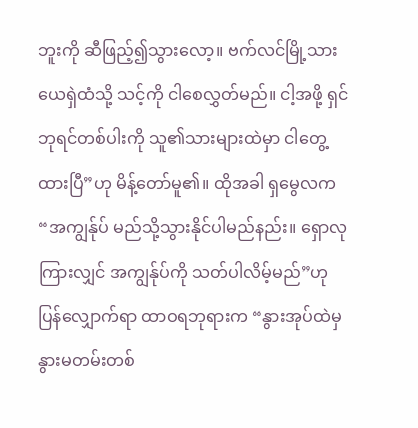ဘူးကို ဆီဖြည့်၍သွားလော့။ ဗက်လင်မြို့သား ယေရှဲထံသို့ သင့်ကို ငါစေလွှတ်မည်။ ငါ့အဖို့ ရှင်ဘုရင်တစ်ပါးကို သူ၏သားများထဲမှာ ငါတွေ့ထားပြီ”ဟု မိန့်တော်မူ၏။ ထိုအခါ ရှမွေလက “အကျွန်ုပ် မည်သို့သွားနိုင်ပါမည်နည်း။ ရှောလုကြားလျှင် အကျွန်ုပ်ကို သတ်ပါလိမ့်မည်”ဟု ပြန်လျှောက်ရာ ထာဝရဘုရားက “နွားအုပ်ထဲမှ နွားမတမ်းတစ်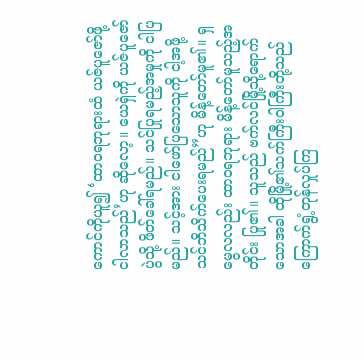ကောင်ကိုယူ၍ ‘ထာဝရဘုရားထံ ယဇ်ပူဇော်ဖို့ ငါလာသည်’ဟု ဆိုလော့။ ယေရှဲကို ယဇ်ပူဇော်ပွဲသို့ ဖိတ်ခေါ်ရမည်။ သင်ပြုရမည့်အမှုကို ငါပြမည်။ သင့်အား ငါဖော်ပြသောသူကို ငါ့အဖို့ သင်ဘိသိက်ပေးရမည်”ဟု မိန့်တော်မူ၏။ ရှမွေလလည်း ထာဝရဘုရား မိန့်တော်မူသည့်အတိုင်း ပြု၏။ သူသည် ဗက်လင်မြို့သို့ရောက်သောအခါ ထိုမြို့၏သက်ကြီးဝါကြီးတို့သည် ကြောက်ရွံ့တုန်လှုပ်ကြ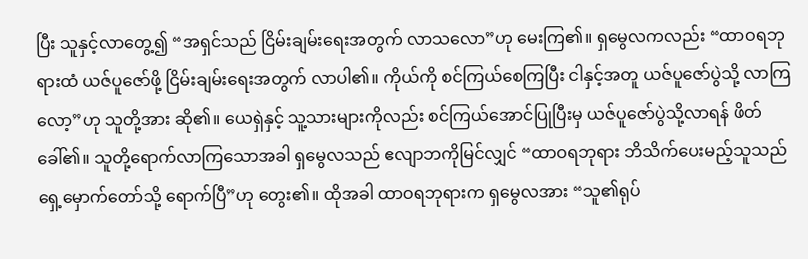ပြီး သူနှင့်လာတွေ့၍ “အရှင်သည် ငြိမ်းချမ်းရေးအတွက် လာသလော”ဟု မေးကြ၏။ ရှမွေလကလည်း “ထာဝရဘုရားထံ ယဇ်ပူဇော်ဖို့ ငြိမ်းချမ်းရေးအတွက် လာပါ၏။ ကိုယ်ကို စင်ကြယ်စေကြပြီး ငါနှင့်အတူ ယဇ်ပူဇော်ပွဲသို့ လာကြလော့”ဟု သူတို့အား ဆို၏။ ယေရှဲနှင့် သူ့သားများကိုလည်း စင်ကြယ်အောင်ပြုပြီးမှ ယဇ်ပူဇော်ပွဲသို့လာရန် ဖိတ်ခေါ်၏။ သူတို့ရောက်လာကြသောအခါ ရှမွေလသည် ဧလျာဘကိုမြင်လျှင် “ထာဝရဘုရား ဘိသိက်ပေးမည့်သူသည် ရှေ့မှောက်တော်သို့ ရောက်ပြီ”ဟု တွေး၏။ ထိုအခါ ထာဝရဘုရားက ရှမွေလအား “သူ၏ရုပ်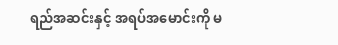ရည်အဆင်းနှင့် အရပ်အမောင်းကို မ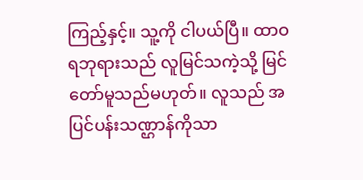ကြည့်နှင့်။ သူ့ကို ငါပယ်ပြီ။ ထာဝရဘုရားသည် လူမြင်သကဲ့သို့ မြင်တော်မူသည်မဟုတ်။ လူသည် အပြင်ပန်းသဏ္ဌာန်ကိုသာ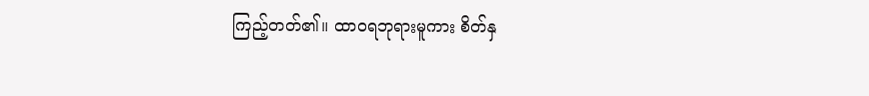ကြည့်တတ်၏။ ထာဝရဘုရားမူကား စိတ်နှ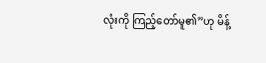လုံးကို ကြည့်တော်မူ၏”ဟု မိန့်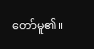တော်မူ၏။